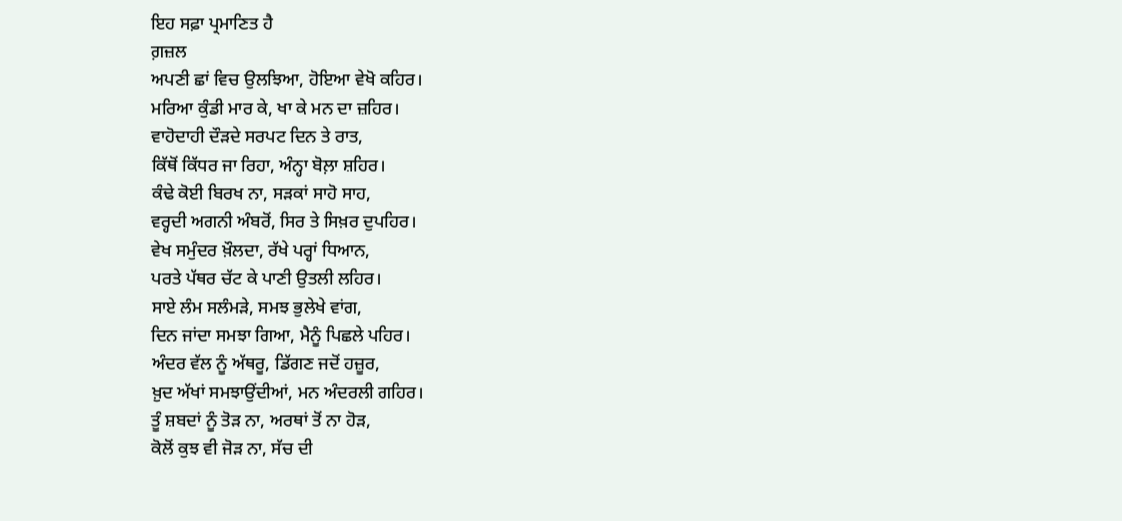ਇਹ ਸਫ਼ਾ ਪ੍ਰਮਾਣਿਤ ਹੈ
ਗ਼ਜ਼ਲ
ਅਪਣੀ ਛਾਂ ਵਿਚ ਉਲਝਿਆ, ਹੋਇਆ ਵੇਖੋ ਕਹਿਰ।
ਮਰਿਆ ਕੁੰਡੀ ਮਾਰ ਕੇ, ਖਾ ਕੇ ਮਨ ਦਾ ਜ਼ਹਿਰ।
ਵਾਹੋਦਾਹੀ ਦੌੜਦੇ ਸਰਪਟ ਦਿਨ ਤੇ ਰਾਤ,
ਕਿੱਥੋਂ ਕਿੱਧਰ ਜਾ ਰਿਹਾ, ਅੰਨ੍ਹਾ ਬੋਲ਼ਾ ਸ਼ਹਿਰ।
ਕੰਢੇ ਕੋਈ ਬਿਰਖ ਨਾ, ਸੜਕਾਂ ਸਾਹੋ ਸਾਹ,
ਵਰ੍ਹਦੀ ਅਗਨੀ ਅੰਬਰੋਂ, ਸਿਰ ਤੇ ਸਿਖ਼ਰ ਦੁਪਹਿਰ।
ਵੇਖ ਸਮੁੰਦਰ ਖ਼ੌਲਦਾ, ਰੱਖੇ ਪਰ੍ਹਾਂ ਧਿਆਨ,
ਪਰਤੇ ਪੱਥਰ ਚੱਟ ਕੇ ਪਾਣੀ ਉਤਲੀ ਲਹਿਰ।
ਸਾਏ ਲੰਮ ਸਲੰਮੜੇ, ਸਮਝ ਭੁਲੇਖੇ ਵਾਂਗ,
ਦਿਨ ਜਾਂਦਾ ਸਮਝਾ ਗਿਆ, ਮੈਨੂੰ ਪਿਛਲੇ ਪਹਿਰ।
ਅੰਦਰ ਵੱਲ ਨੂੰ ਅੱਥਰੂ, ਡਿੱਗਣ ਜਦੋਂ ਹਜ਼ੂਰ,
ਖ਼ੁਦ ਅੱਖਾਂ ਸਮਝਾਉਂਦੀਆਂ, ਮਨ ਅੰਦਰਲੀ ਗਹਿਰ।
ਤੂੰ ਸ਼ਬਦਾਂ ਨੂੰ ਤੋੜ ਨਾ, ਅਰਥਾਂ ਤੋਂ ਨਾ ਹੋੜ,
ਕੋਲੋਂ ਕੁਝ ਵੀ ਜੋੜ ਨਾ, ਸੱਚ ਦੀ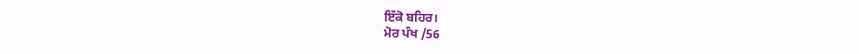ਇੱਕੋ ਬਹਿਰ।
ਮੋਰ ਪੰਖ /56